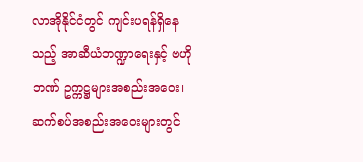လာအိုနိုင်ငံတွင် ကျင်းပရန်ရှိနေသည့် အာဆီယံဘဏ္ဍာရေးနှင့် ဗဟိုဘဏ် ဥက္ကဋ္ဌများအစည်းအဝေး၊ ဆက်စပ်အစည်းအဝေးများတွင်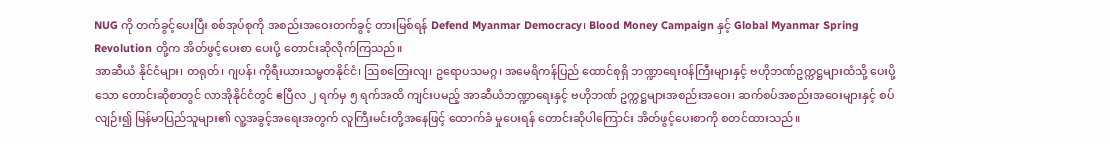NUG ကို တက်ခွင့်ပေးပြီး စစ်အုပ်စုကို အစည်းအဝေးတက်ခွင့် တားမြစ်ရန် Defend Myanmar Democracy၊ Blood Money Campaign နှင့် Global Myanmar Spring Revolution တို့က အိတ်ဖွင့်ပေးစာ ပေးပို့ တောင်းဆိုလိုက်ကြသည်။
အာဆီယံ နိုင်ငံများ၊ တရုတ်၊ ဂျပန်၊ ကိုရီးယားသမ္မတနိုင်ငံ၊ ဩစတြေးလျ၊ ဥရောပသမဂ္ဂ၊ အမေရိကန်ပြည် ထောင်စုရှိ ဘဏ္ဍာရေးဝန်ကြီးများနှင့် ဗဟိုဘဏ်ဥက္ကဋ္ဌများထံသို့ ပေးပို့သော တောင်းဆိုစာတွင် လာအိုနိုင်ငံတွင် ဧပြီလ ၂ ရက်မှ ၅ ရက်အထိ ကျင်းပမည့် အာဆီယံဘဏ္ဍာရေးနှင့် ဗဟိုဘဏ် ဥက္ကဋ္ဌများအစည်းအဝေး၊ ဆက်စပ်အစည်းအဝေးများနှင့် စပ်လျဉ်း၍ မြန်မာပြည်သူများ၏ လူ့အခွင့်အရေးအတွက် လူကြီးမင်းတို့အနေဖြင့် ထောက်ခံ မှုပေးရန် တောင်းဆိုပါကြောင်း အိတ်ဖွင့်ပေးစာကို စတင်ထားသည်။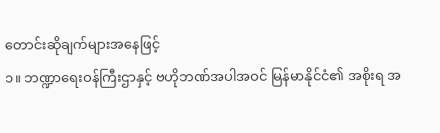တောင်းဆိုချက်များအနေဖြင့်
၁။ ဘဏ္ဍာရေးဝန်ကြီးဌာနှင့် ဗဟိုဘဏ်အပါအဝင် မြန်မာနိုင်ငံ၏ အစိုးရ အ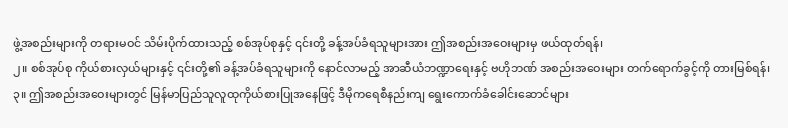ဖွဲ့အစည်းများကို တရားမဝင် သိမ်းပိုက်ထားသည့် စစ်အုပ်စုနှင့် ၎င်းတို့ ခန့်အပ်ခံရသူများအား ဤအစည်းအဝေးများမှ ဖယ်ထုတ်ရန်၊
၂။ စစ်အုပ်စု ကိုယ်စားလှယ်များနှင့် ၎င်းတို့၏ ခန့်အပ်ခံရသူများကို နောင်လာမည့် အာဆီယံဘဏ္ဍာရေးနှင့် ဗဟိုဘဏ် အစည်းအဝေးများ တက်ရောက်ခွင့်ကို တားမြစ်ရန်၊
၃။ ဤအစည်းအဝေးများတွင် မြန်မာပြည်သူလူထုကိုယ်စားပြုအနေဖြင့် ဒီမိုကရေစီနည်းကျ ရွေးကောက်ခံခေါင်းဆောင်များ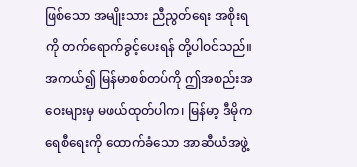ဖြစ်သော အမျိုးသား ညီညွတ်ရေး အစိုးရကို တက်ရောက်ခွင့်ပေးရန် တို့ပါဝင်သည်။
အကယ်၍ မြန်မာစစ်တပ်ကို ဤအစည်းအဝေးများမှ မဖယ်ထုတ်ပါက၊ မြန်မာ့ ဒီမိုကရေစီရေးကို ထောက်ခံသော အာဆီယံအဖွဲ့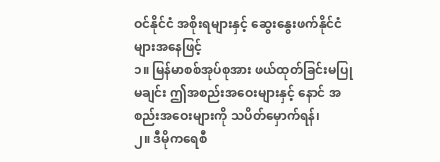ဝင်နိုင်ငံ အစိုးရများနှင့် ဆွေးနွေးဖက်နိုင်ငံများအနေဖြင့်
၁။ မြန်မာစစ်အုပ်စုအား ဖယ်ထုတ်ခြင်းမပြုမချင်း ဤအစည်းအဝေးများနှင့် နောင် အစည်းအဝေးများကို သပိတ်မှောက်ရန်၊
၂။ ဒီမိုကရေစီ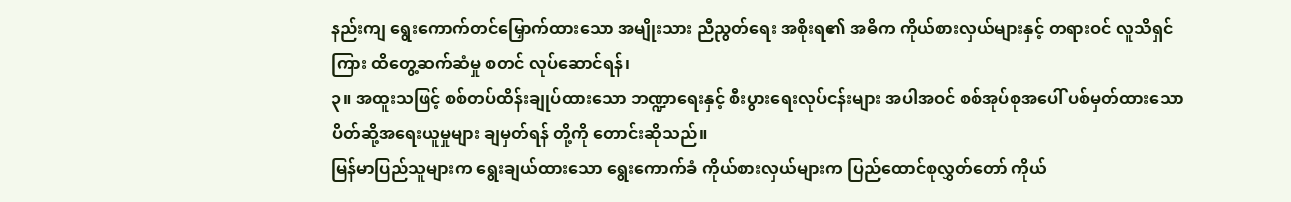နည်းကျ ရွေးကောက်တင်မြှောက်ထားသော အမျိုးသား ညီညွတ်ရေး အစိုးရ၏ အဓိက ကိုယ်စားလှယ်များနှင့် တရားဝင် လူသိရှင်ကြား ထိတွေ့ဆက်ဆံမှု စတင် လုပ်ဆောင်ရန်၊
၃။ အထူးသဖြင့် စစ်တပ်ထိန်းချုပ်ထားသော ဘဏ္ဍာရေးနှင့် စီးပွားရေးလုပ်ငန်းများ အပါအဝင် စစ်အုပ်စုအပေါ် ပစ်မှတ်ထားသော ပိတ်ဆို့အရေးယူမှုများ ချမှတ်ရန် တို့ကို တောင်းဆိုသည်။
မြန်မာပြည်သူများက ရွေးချယ်ထားသော ရွေးကောက်ခံ ကိုယ်စားလှယ်များက ပြည်ထောင်စုလွှတ်တော် ကိုယ်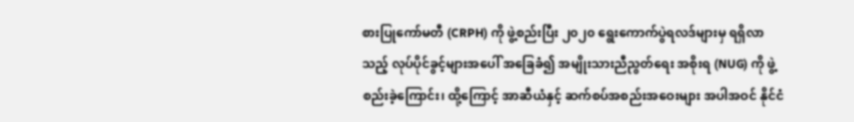စားပြုကော်မတီ (CRPH) ကို ဖွဲ့စည်းပြီး ၂၀၂၀ ရွေးကောက်ပွဲရလဒ်များမှ ရရှိလာသည့် လုပ်ပိုင်ခွင့်များအပေါ် အခြေခံ၍ အမျိုးသားညီညွတ်ရေး အစိုးရ (NUG) ကို ဖွဲ့စည်းခဲ့ကြောင်း၊ ထို့ကြောင့် အာဆီယံနှင့် ဆက်စပ်အစည်းအဝေးများ အပါအဝင် နိုင်ငံ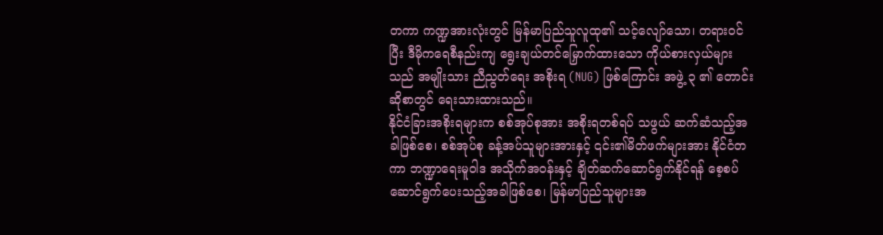တကာ ကဏ္ဍအားလုံးတွင် မြန်မာပြည်သူလူထု၏ သင့်လျော်သော၊ တရားဝင်ပြီး ဒီမိုကရေစီနည်းကျ ရွေးချယ်တင်မြှောက်ထားသော ကိုယ်စားလှယ်များသည် အမျိုးသား ညီညွတ်ရေး အစိုးရ (NUG) ဖြစ်ကြောင်း အဖွဲ့ ၃ ၏ တောင်းဆိုစာတွင် ရေးသားထားသည်။
နိုင်ငံခြားအစိုးရများက စစ်အုပ်စုအား အစိုးရတစ်ရပ် သဖွယ် ဆက်ဆံသည့်အခါဖြစ်စေ၊ စစ်အုပ်စု ခန့်အပ်သူများအားနှင့် ၎င်း၏မိတ်ဖက်များအား နိုင်ငံတကာ ဘဏ္ဍာရေးမူဝါဒ အသိုက်အဝန်းနှင့် ချိတ်ဆက်ဆောင်ရွက်နိုင်ရန် စေ့စပ်ဆောင်ရွက်ပေးသည့်အခါဖြစ်စေ၊ မြန်မာပြည်သူများအ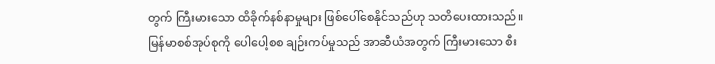တွက် ကြီးမားသော ထိခိုက်နစ်နာမှုများ ဖြစ်ပေါ်စေနိုင်သည်ဟု သတိပေးထားသည်။
မြန်မာစစ်အုပ်စုကို ပေါပေါ့စစ ချဉ်းကပ်မှုသည် အာဆီယံအတွက် ကြီးမားသော စီး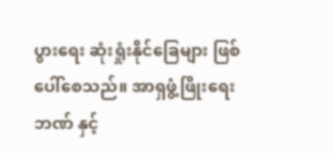ပွားရေး ဆုံးရှုံးနိုင်ခြေများ ဖြစ်ပေါ်စေသည်။ အာရှဖွံ့ဖြိုးရေးဘဏ် နှင့်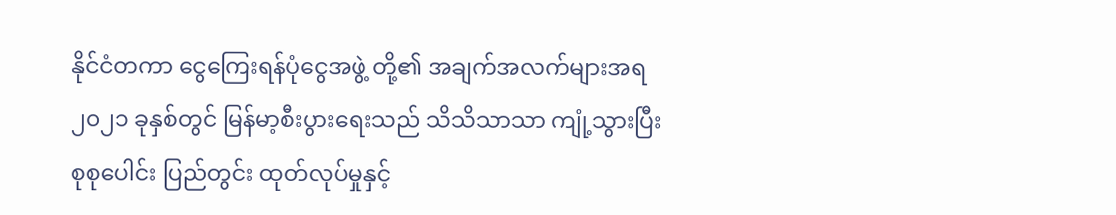နိုင်ငံတကာ ငွေကြေးရန်ပုံငွေအဖွဲ့ တို့၏ အချက်အလက်များအရ ၂၀၂၁ ခုနှစ်တွင် မြန်မာ့စီးပွားရေးသည် သိသိသာသာ ကျုံ့သွားပြီး စုစုပေါင်း ပြည်တွင်း ထုတ်လုပ်မှုနှင့်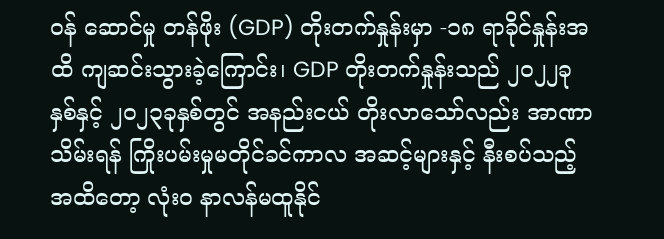ဝန် ဆောင်မှု တန်ဖိုး (GDP) တိုးတက်နှုန်းမှာ -၁၈ ရာခိုင်နှုန်းအထိ ကျဆင်းသွားခဲ့ကြောင်း၊ GDP တိုးတက်နှုန်းသည် ၂၀၂၂ခုနှစ်နှင့် ၂၀၂၃ခုနှစ်တွင် အနည်းငယ် တိုးလာသော်လည်း အာဏာသိမ်းရန် ကြိုးပမ်းမှုမတိုင်ခင်ကာလ အဆင့်များနှင့် နီးစပ်သည့် အထိတော့ လုံးဝ နာလန်မထူနိုင်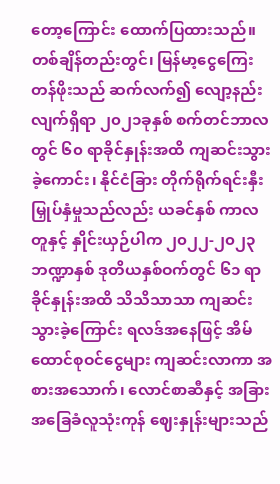တော့ကြောင်း ထောက်ပြထားသည်။
တစ်ချိန်တည်းတွင်၊ မြန်မာ့ငွေကြေးတန်ဖိုးသည် ဆက်လက်၍ လျော့နည်းလျက်ရှိရာ ၂၀၂၁ခုနှစ် စက်တင်ဘာလတွင် ၆၀ ရာခိုင်နှုန်းအထိ ကျဆင်းသွားခဲ့ကောင်း၊ နိုင်ငံခြား တိုက်ရိုက်ရင်းနှီးမြှုပ်နှံမှုသည်လည်း ယခင်နှစ် ကာလတူနှင့် နှိုင်းယှဉ်ပါက ၂၀၂၂-၂၀၂၃ ဘဏ္ဍာနှစ် ဒုတိယနှစ်ဝက်တွင် ၆၁ ရာခိုင်နှုန်းအထိ သိသိသာသာ ကျဆင်းသွားခဲ့ကြောင်း ရလဒ်အနေဖြင့် အိမ်ထောင်စုဝင်ငွေများ ကျဆင်းလာကာ အစားအသောက်၊ လောင်စာဆီနှင့် အခြား အခြေခံလူသုံးကုန် ဈေးနှုန်းများသည်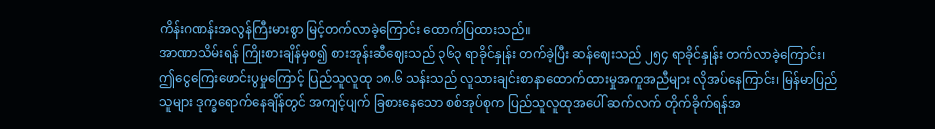ကိန်းဂဏန်းအလွန်ကြီးမားစွာ မြင့်တက်လာခဲ့ကြောင်း ထောက်ပြထားသည်။
အာဏာသိမ်းရန် ကြိုးစားချိန်မှစ၍ စားအုန်းဆီဈေးသည် ၃၆၃ ရာခိုင်နှုန်း တက်ခဲ့ပြီး ဆန်ဈေးသည် ၂၅၄ ရာခိုင်နှုန်း တက်လာခဲ့ကြောင်း၊ ဤငွေကြေးဖောင်းပွမှုကြောင့် ပြည်သူလူထု ၁၈.၆ သန်းသည် လူသားချင်းစာနာထောက်ထားမှုအကူအညီများ လိုအပ်နေကြာင်း၊ မြန်မာပြည်သူများ ဒုက္ခရောက်နေချိန်တွင် အကျင့်ပျက် ခြစားနေသော စစ်အုပ်စုက ပြည်သူလူထုအပေါ် ဆက်လက် တိုက်ခိုက်ရန်အ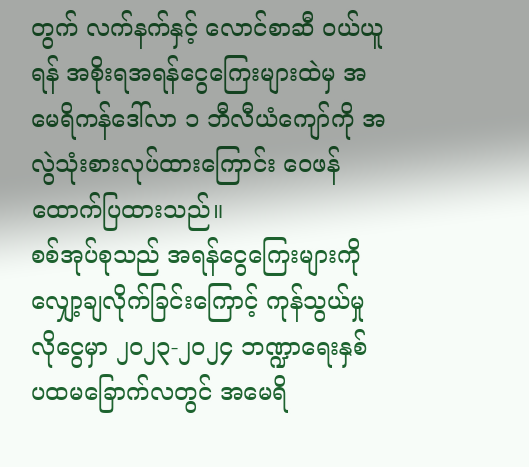တွက် လက်နက်နှင့် လောင်စာဆီ ဝယ်ယူရန် အစိုးရအရန်ငွေကြေးများထဲမှ အမေရိကန်ဒေါ်လာ ၁ ဘီလီယံကျော်ကို အလွဲသုံးစားလုပ်ထားကြောင်း ဝေဖန်ထောက်ပြထားသည်။
စစ်အုပ်စုသည် အရန်ငွေကြေးများကို လျှော့ချလိုက်ခြင်းကြောင့် ကုန်သွယ်မှုလိုငွေမှာ ၂၀၂၃-၂၀၂၄ ဘဏ္ဍာရေးနှစ် ပထမခြောက်လတွင် အမေရိ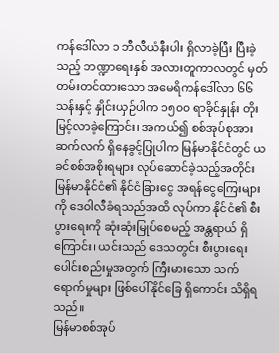ကန်ဒေါ်လာ ၁ ဘီလီယံနီးပါး ရှိလာခဲ့ပြီး ပြီးခဲ့သည့် ဘဏ္ဍာရေးနှစ် အလားတူကာလတွင် မှတ်တမ်းတင်ထားသော အမေရိကန်ဒေါ်လာ ၆၆ သန်းနှင့် နှိုင်းယှဉ်ပါက ၁၅၀၀ ရာခိုင်နှုန်း တိုးမြင့်လာခဲ့ကြောင်း၊ အကယ်၍ စစ်အုပ်စုအား ဆက်လက် ရှိနေခွင့်ပြုပါက မြန်မာနိုင်ငံတွင် ယခင်စစ်အစိုးရများ လုပ်ဆောင်ခဲ့သည့်အတိုင်း မြန်မာနိုင်ငံ၏ နိုင်ငံခြားငွေ အရန်ငွေကြေးများကို ဒေဝါလီခံရသည်အထိ လုပ်ကာ နိုင်ငံ၏ စီးပွားရေးကို ဆုံးဆုံးမြုပ်စေမည့် အန္တရာယ် ရှိကြောင်း၊ ယင်းသည် ဒေသတွင်း စီးပွားရေး ပေါင်းစည်းမှုအတွက် ကြီးမားသော သက်ရောက်မှုများ ဖြစ်ပေါ်နိုင်ခြေ ရှိကောင်း သိရှိရသည်။
မြန်မာစစ်အုပ်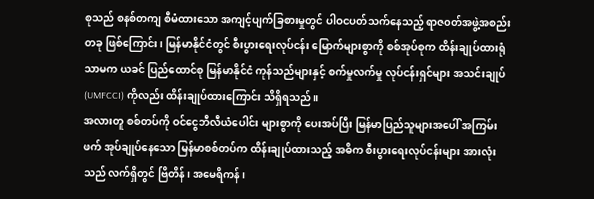စုသည် စနစ်တကျ စီမံထားသော အကျင့်ပျက်ခြစားမှုတွင် ပါဝငပတ်သက်နေသည့် ရာဇ၀တ်အဖွဲ့အစည်းတခု ဖြစ်ကြောင်း၊ မြန်မာနိုင်ငံတွင် စီးပွားရေးလုပ်ငန်း မြောက်များစွာကို စစ်အုပ်စုက ထိန်းချုပ်ထားရုံသာမက ယခင် ပြည်ထောင်စု မြန်မာနိုင်ငံ ကုန်သည်များနှင့် စက်မှုလက်မှု လုပ်ငန်းရှင်များ အသင်းချုပ် (UMFCCI) ကိုလည်း ထိန်းချုပ်ထားကြောင်း သိရှိရသည်။
အလားတူ စစ်တပ်ကို ဝင်ငွေဘီလီယံပေါင်း များစွာကို ပေးအပ်ပြီး မြန်မာပြည်သူများအပေါ် အကြမ်းဖက် အုပ်ချုပ်နေသော မြန်မာစစ်တပ်က ထိန်းချုပ်ထားသည့် အဓိက စီးပွားရေးလုပ်ငန်းများ အားလုံးသည် လက်ရှိတွင် ဗြိတိန်၊ အမေရိကန်၊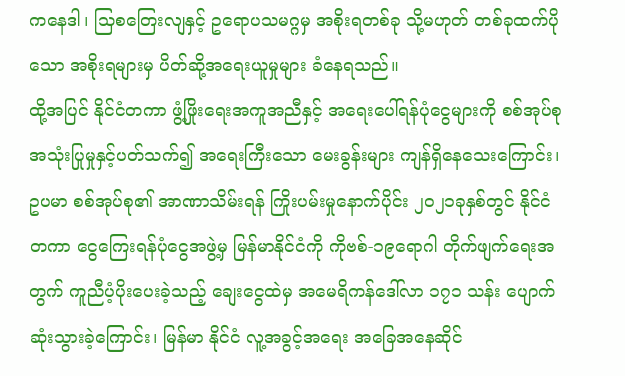ကနေဒါ၊ သြစတြေးလျနှင့် ဥရောပသမဂ္ဂမှ အစိုးရတစ်ခု သို့မဟုတ် တစ်ခုထက်ပိုသော အစိုးရများမှ ပိတ်ဆို့အရေးယူမှုများ ခံနေရသည်။
ထို့အပြင် နိုင်ငံတကာ ဖွံ့ဖြိုးရေးအကူအညီနှင့် အရေးပေါ်ရန်ပုံငွေများကို စစ်အုပ်စု အသုံးပြုမှုနှင့်ပတ်သက်၍ အရေးကြီးသော မေးခွန်းများ ကျန်ရှိနေသေးကြောင်း၊ ဥပမာ စစ်အုပ်စု၏ အာဏာသိမ်းရန် ကြိုးပမ်းမှုနောက်ပိုင်း ၂၀၂၁ခုနှစ်တွင် နိုင်ငံတကာ ငွေကြေးရန်ပုံငွေအဖွဲ့မှ မြန်မာနိုင်ငံကို ကိုဗစ်-၁၉ရောဂါ တိုက်ဖျက်ရေးအတွက် ကူညီပံ့ပိုးပေးခဲ့သည့် ချေးငွေထဲမှ အမေရိကန်ဒေါ်လာ ၁၇၁ သန်း ပျောက်ဆုံးသွားခဲ့ကြောင်း၊ မြန်မာ နိုင်ငံ လူ့အခွင့်အရေး အခြေအနေဆိုင်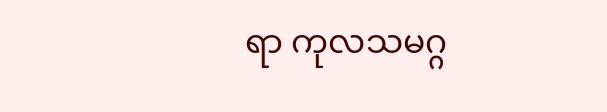ရာ ကုလသမဂ္ဂ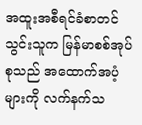အထူးအစီရင်ခံစာတင်သွင်းသူက မြန်မာစစ်အုပ်စုသည် အထောက်အပံ့များကို လက်နက်သ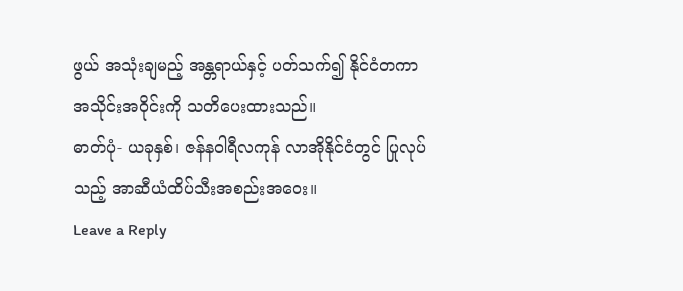ဖွယ် အသုံးချမည့် အန္တရာယ်နှင့် ပတ်သက်၍ နိုင်ငံတကာ အသိုင်းအဝိုင်းကို သတိပေးထားသည်။
ဓာတ်ပုံ- ယခုနှစ်၊ ဇန်နဝါရီလကုန် လာအိုနိုင်ငံတွင် ပြုလုပ်သည့် အာဆီယံထိပ်သီးအစည်းအဝေး။
Leave a Reply